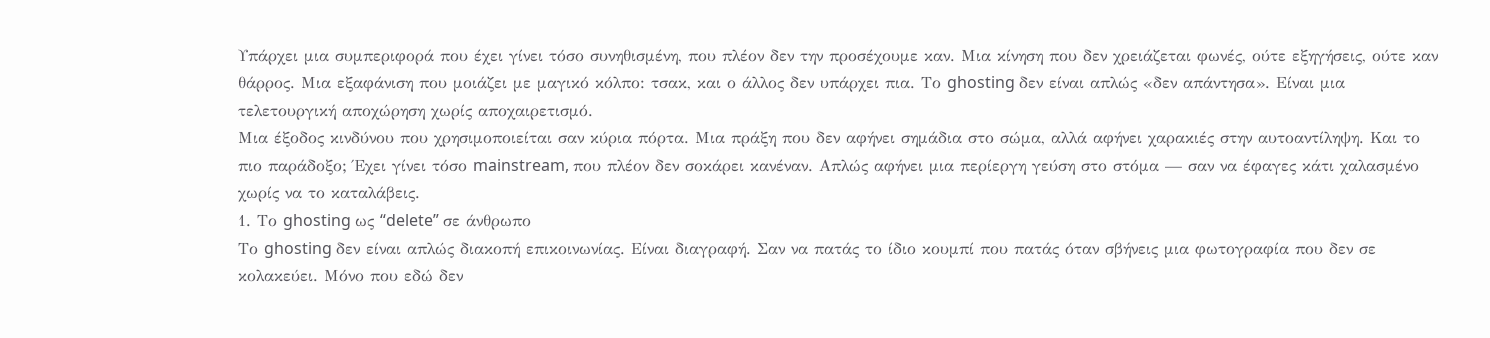Υπάρχει μια συμπεριφορά που έχει γίνει τόσο συνηθισμένη, που πλέον δεν την προσέχουμε καν. Μια κίνηση που δεν χρειάζεται φωνές, ούτε εξηγήσεις, ούτε καν θάρρος. Μια εξαφάνιση που μοιάζει με μαγικό κόλπο: τσακ, και ο άλλος δεν υπάρχει πια. Το ghosting δεν είναι απλώς «δεν απάντησα». Είναι μια τελετουργική αποχώρηση χωρίς αποχαιρετισμό.
Μια έξοδος κινδύνου που χρησιμοποιείται σαν κύρια πόρτα. Μια πράξη που δεν αφήνει σημάδια στο σώμα, αλλά αφήνει χαρακιές στην αυτοαντίληψη. Και το πιο παράδοξο; Έχει γίνει τόσο mainstream, που πλέον δεν σοκάρει κανέναν. Απλώς αφήνει μια περίεργη γεύση στο στόμα — σαν να έφαγες κάτι χαλασμένο χωρίς να το καταλάβεις.
1. Το ghosting ως “delete” σε άνθρωπο
Το ghosting δεν είναι απλώς διακοπή επικοινωνίας. Είναι διαγραφή. Σαν να πατάς το ίδιο κουμπί που πατάς όταν σβήνεις μια φωτογραφία που δεν σε κολακεύει. Μόνο που εδώ δεν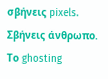σβήνεις pixels. Σβήνεις άνθρωπο.
Το ghosting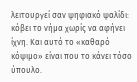λειτουργεί σαν ψηφιακό ψαλίδι: κόβει το νήμα χωρίς να αφήνει ίχνη. Και αυτό το «καθαρό κόψιμο» είναι που το κάνει τόσο ύπουλο.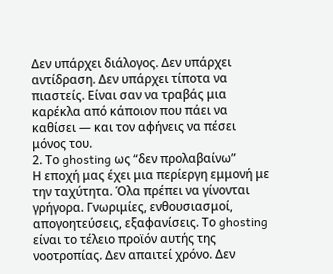Δεν υπάρχει διάλογος. Δεν υπάρχει αντίδραση. Δεν υπάρχει τίποτα να πιαστείς. Είναι σαν να τραβάς μια καρέκλα από κάποιον που πάει να καθίσει — και τον αφήνεις να πέσει μόνος του.
2. Το ghosting ως “δεν προλαβαίνω”
Η εποχή μας έχει μια περίεργη εμμονή με την ταχύτητα. Όλα πρέπει να γίνονται γρήγορα. Γνωριμίες, ενθουσιασμοί, απογοητεύσεις, εξαφανίσεις. Το ghosting είναι το τέλειο προϊόν αυτής της νοοτροπίας. Δεν απαιτεί χρόνο. Δεν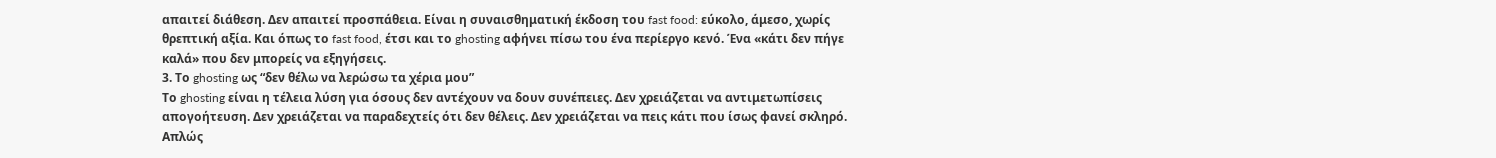απαιτεί διάθεση. Δεν απαιτεί προσπάθεια. Είναι η συναισθηματική έκδοση του fast food: εύκολο, άμεσο, χωρίς θρεπτική αξία. Και όπως το fast food, έτσι και το ghosting αφήνει πίσω του ένα περίεργο κενό. Ένα «κάτι δεν πήγε καλά» που δεν μπορείς να εξηγήσεις.
3. Το ghosting ως “δεν θέλω να λερώσω τα χέρια μου”
Το ghosting είναι η τέλεια λύση για όσους δεν αντέχουν να δουν συνέπειες. Δεν χρειάζεται να αντιμετωπίσεις απογοήτευση. Δεν χρειάζεται να παραδεχτείς ότι δεν θέλεις. Δεν χρειάζεται να πεις κάτι που ίσως φανεί σκληρό. Απλώς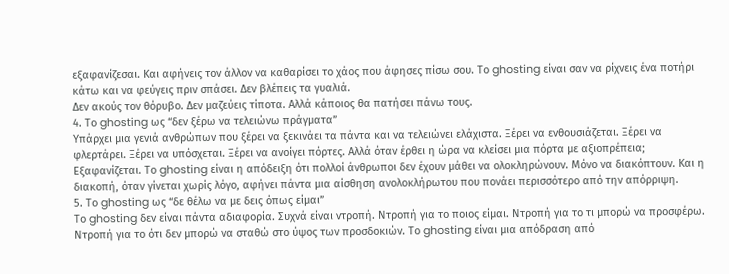εξαφανίζεσαι. Και αφήνεις τον άλλον να καθαρίσει το χάος που άφησες πίσω σου. Το ghosting είναι σαν να ρίχνεις ένα ποτήρι κάτω και να φεύγεις πριν σπάσει. Δεν βλέπεις τα γυαλιά.
Δεν ακούς τον θόρυβο. Δεν μαζεύεις τίποτα. Αλλά κάποιος θα πατήσει πάνω τους.
4. Το ghosting ως “δεν ξέρω να τελειώνω πράγματα”
Υπάρχει μια γενιά ανθρώπων που ξέρει να ξεκινάει τα πάντα και να τελειώνει ελάχιστα. Ξέρει να ενθουσιάζεται. Ξέρει να φλερτάρει. Ξέρει να υπόσχεται. Ξέρει να ανοίγει πόρτες. Αλλά όταν έρθει η ώρα να κλείσει μια πόρτα με αξιοπρέπεια; Εξαφανίζεται. Το ghosting είναι η απόδειξη ότι πολλοί άνθρωποι δεν έχουν μάθει να ολοκληρώνουν. Μόνο να διακόπτουν. Και η διακοπή, όταν γίνεται χωρίς λόγο, αφήνει πάντα μια αίσθηση ανολοκλήρωτου που πονάει περισσότερο από την απόρριψη.
5. Το ghosting ως “δε θέλω να με δεις όπως είμαι”
Το ghosting δεν είναι πάντα αδιαφορία. Συχνά είναι ντροπή. Ντροπή για το ποιος είμαι. Ντροπή για το τι μπορώ να προσφέρω. Ντροπή για το ότι δεν μπορώ να σταθώ στο ύψος των προσδοκιών. Το ghosting είναι μια απόδραση από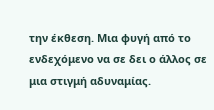την έκθεση. Μια φυγή από το ενδεχόμενο να σε δει ο άλλος σε μια στιγμή αδυναμίας.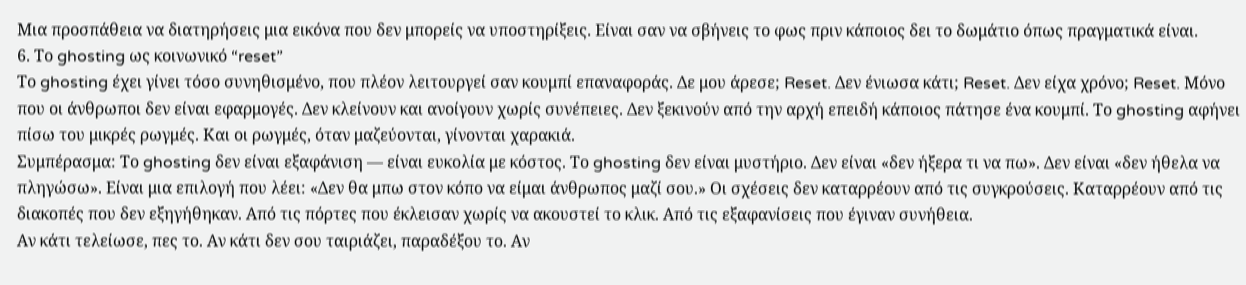Μια προσπάθεια να διατηρήσεις μια εικόνα που δεν μπορείς να υποστηρίξεις. Είναι σαν να σβήνεις το φως πριν κάποιος δει το δωμάτιο όπως πραγματικά είναι.
6. Το ghosting ως κοινωνικό “reset”
Το ghosting έχει γίνει τόσο συνηθισμένο, που πλέον λειτουργεί σαν κουμπί επαναφοράς. Δε μου άρεσε; Reset. Δεν ένιωσα κάτι; Reset. Δεν είχα χρόνο; Reset. Μόνο που οι άνθρωποι δεν είναι εφαρμογές. Δεν κλείνουν και ανοίγουν χωρίς συνέπειες. Δεν ξεκινούν από την αρχή επειδή κάποιος πάτησε ένα κουμπί. Το ghosting αφήνει πίσω του μικρές ρωγμές. Και οι ρωγμές, όταν μαζεύονται, γίνονται χαρακιά.
Συμπέρασμα: Το ghosting δεν είναι εξαφάνιση — είναι ευκολία με κόστος. Το ghosting δεν είναι μυστήριο. Δεν είναι «δεν ήξερα τι να πω». Δεν είναι «δεν ήθελα να πληγώσω». Είναι μια επιλογή που λέει: «Δεν θα μπω στον κόπο να είμαι άνθρωπος μαζί σου.» Οι σχέσεις δεν καταρρέουν από τις συγκρούσεις. Καταρρέουν από τις διακοπές που δεν εξηγήθηκαν. Από τις πόρτες που έκλεισαν χωρίς να ακουστεί το κλικ. Από τις εξαφανίσεις που έγιναν συνήθεια.
Αν κάτι τελείωσε, πες το. Αν κάτι δεν σου ταιριάζει, παραδέξου το. Αν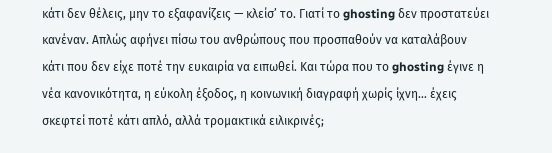κάτι δεν θέλεις, μην το εξαφανίζεις — κλείσ’ το. Γιατί το ghosting δεν προστατεύει κανέναν. Απλώς αφήνει πίσω του ανθρώπους που προσπαθούν να καταλάβουν κάτι που δεν είχε ποτέ την ευκαιρία να ειπωθεί. Και τώρα που το ghosting έγινε η νέα κανονικότητα, η εύκολη έξοδος, η κοινωνική διαγραφή χωρίς ίχνη… έχεις σκεφτεί ποτέ κάτι απλό, αλλά τρομακτικά ειλικρινές;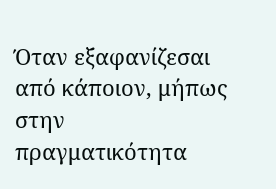Όταν εξαφανίζεσαι από κάποιον, μήπως στην πραγματικότητα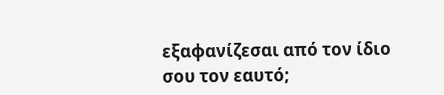εξαφανίζεσαι από τον ίδιο σου τον εαυτό;